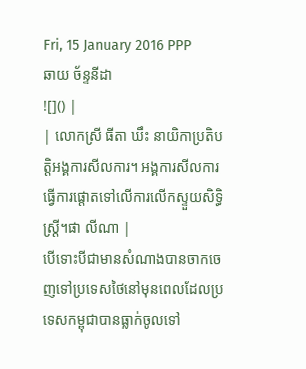Fri, 15 January 2016 PPP
ឆាយ ច័ន្ទនីដា
![]() |
| លោកស្រី ធីតា ឃឹះ នាយិកាប្រតិបត្តិអង្គការសីលការ។ អង្គការសីលការធ្វើការផ្តោតទៅលើការលើកស្ទួយសិទ្ធិស្ត្រី។ផា លីណា |
បើទោះបីជាមានសំណាងបានចាកចេញទៅប្រទេសថៃនៅមុនពេលដែលប្រទេសកម្ពុជាបានធ្លាក់ចូលទៅ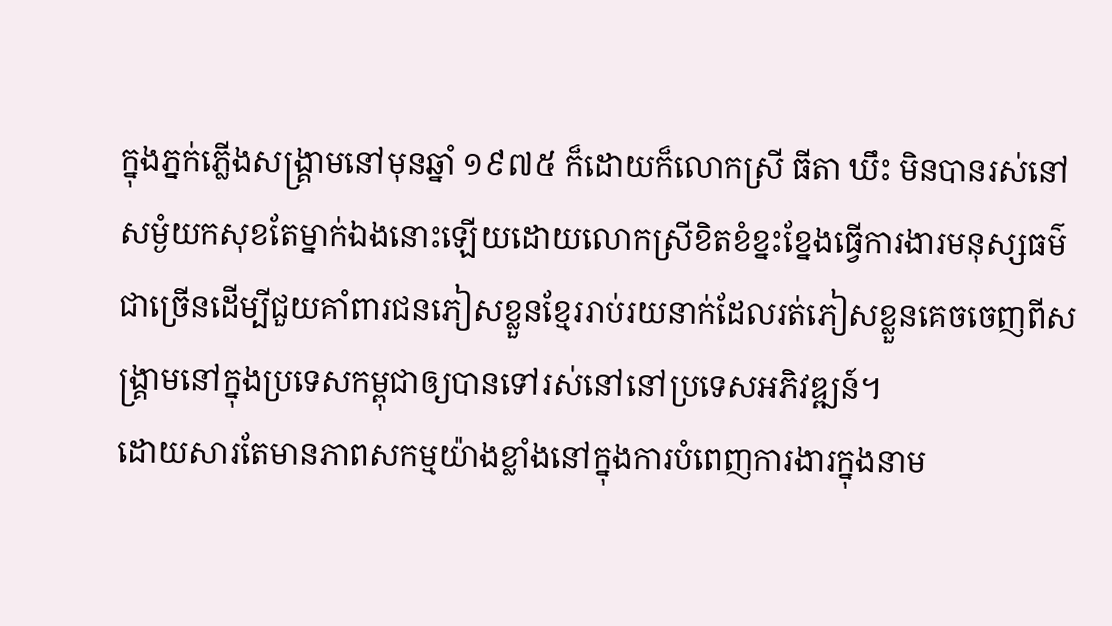ក្នុងភ្នក់ភ្លើងសង្គ្រាមនៅមុនឆ្នាំ ១៩៧៥ ក៏ដោយក៏លោកស្រី ធីតា ឃឹះ មិនបានរស់នៅសម្ងំយកសុខតែម្នាក់ឯងនោះឡើយដោយលោកស្រីខិតខំខ្នះខ្នែងធ្វើការងារមនុស្សធម៌ជាច្រើនដើម្បីជួយគាំពារជនភៀសខ្លួនខ្មែររាប់រយនាក់ដែលរត់ភៀសខ្លួនគេចចេញពីសង្គ្រាមនៅក្នុងប្រទេសកម្ពុជាឲ្យបានទៅរស់នៅនៅប្រទេសអភិវឌ្ឍន៍។
ដោយសារតែមានភាពសកម្មយ៉ាងខ្លាំងនៅក្នុងការបំពេញការងារក្នុងនាម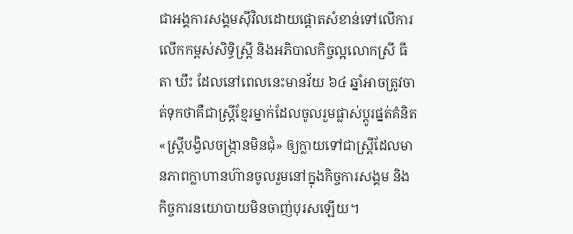ជាអង្គការសង្គមស៊ីវិលដោយផ្តោតសំខាន់ទៅលើការលើកកម្ពស់សិទ្ធិស្ត្រី និងអភិបាលកិច្ចល្អលោកស្រី ធីតា ឃឹះ ដែលនៅពេលនេះមានវ័យ ៦៤ ឆ្នាំអាចត្រូវចាត់ទុកថាគឺជាស្ត្រីខ្មែរម្នាក់ដែលចូលរួមផ្លាស់ប្តូរផ្នត់គំនិត «ស្ត្រីបង្វិលចង្ក្រានមិនជុំ» ឲ្យក្លាយទៅជាស្ត្រីដែលមានភាពក្លាហានហ៊ានចូលរួមនៅក្នុងកិច្ចការសង្គម និងកិច្ចការនយោបាយមិនចាញ់បុរសឡើយ។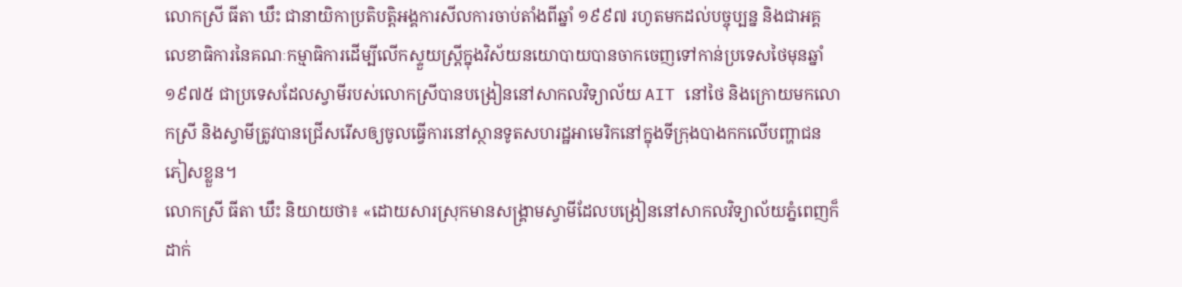លោកស្រី ធីតា ឃឹះ ជានាយិកាប្រតិបត្តិអង្គការសីលការចាប់តាំងពីឆ្នាំ ១៩៩៧ រហូតមកដល់បច្ចុប្បន្ន និងជាអគ្គលេខាធិការនៃគណៈកម្មាធិការដើម្បីលើកស្ទួយស្ត្រីក្នុងវិស័យនយោបាយបានចាកចេញទៅកាន់ប្រទេសថៃមុនឆ្នាំ ១៩៧៥ ជាប្រទេសដែលស្វាមីរបស់លោកស្រីបានបង្រៀននៅសាកលវិទ្យាល័យ AIT នៅថៃ និងក្រោយមកលោកស្រី និងស្វាមីត្រូវបានជ្រើសរើសឲ្យចូលធ្វើការនៅស្ថានទូតសហរដ្ឋអាមេរិកនៅក្នុងទីក្រុងបាងកកលើបញ្ហាជនភៀសខ្លួន។
លោកស្រី ធីតា ឃឹះ និយាយថា៖ «ដោយសារស្រុកមានសង្គ្រាមស្វាមីដែលបង្រៀននៅសាកលវិទ្យាល័យភ្នំពេញក៏ដាក់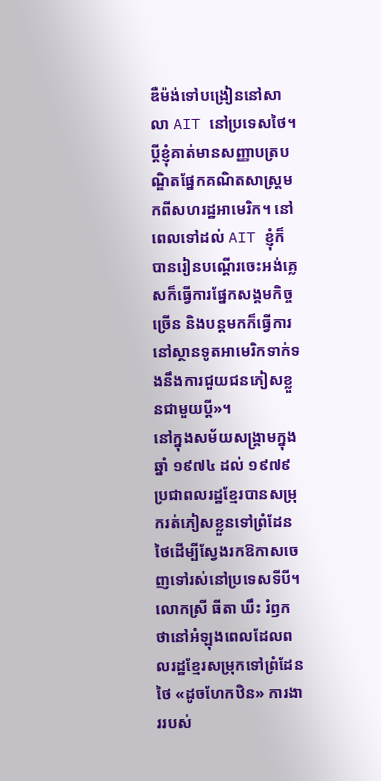ឌឺម៉ង់ទៅបង្រៀននៅសាលា AIT នៅប្រទេសថៃ។ ប្តីខ្ញុំគាត់មានសញ្ញាបត្របណ្ឌិតផ្នែកគណិតសាស្ត្រមកពីសហរដ្ឋអាមេរិក។ នៅពេលទៅដល់ AIT ខ្ញុំក៏បានរៀនបណ្តើរចេះអង់គ្លេសក៏ធ្វើការផ្នែកសង្គមកិច្ចច្រើន និងបន្តមកក៏ធ្វើការនៅស្ថានទូតអាមេរិកទាក់ទងនឹងការជួយជនភៀសខ្លួនជាមួយប្តី»។
នៅក្នុងសម័យសង្គ្រាមក្នុងឆ្នាំ ១៩៧៤ ដល់ ១៩៧៩ ប្រជាពលរដ្ឋខ្មែរបានសម្រុករត់ភៀសខ្លួនទៅព្រំដែនថៃដើម្បីស្វែងរកឱកាសចេញទៅរស់នៅប្រទេសទីបី។ លោកស្រី ធីតា ឃឹះ រំឭកថានៅអំឡុងពេលដែលពលរដ្ឋខ្មែរសម្រុកទៅព្រំដែនថៃ «ដូចហែកឋិន» ការងាររបស់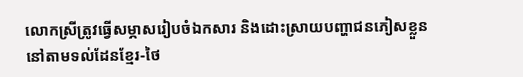លោកស្រីត្រូវធ្វើសម្ភាសរៀបចំឯកសារ និងដោះស្រាយបញ្ហាជនភៀសខ្លួននៅតាមទល់ដែនខ្មែរ-ថៃ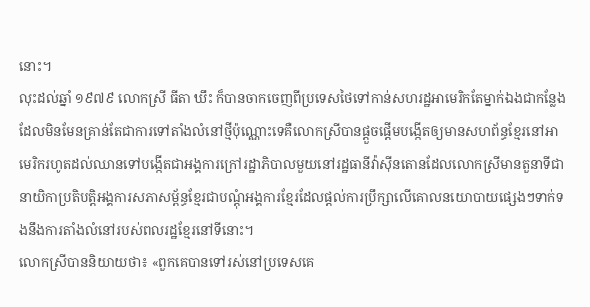នោះ។
លុះដល់ឆ្នាំ ១៩៧៩ លោកស្រី ធីតា ឃឹះ ក៏បានចាកចេញពីប្រទេសថៃទៅកាន់សហរដ្ឋអាមេរិកតែម្នាក់ឯងជាកន្លែងដែលមិនមែនគ្រាន់តែជាការទៅតាំងលំនៅថ្មីប៉ុណ្ណោះទេគឺលោកស្រីបានផ្តួចផ្តើមបង្កើតឲ្យមានសហព័ន្ធខ្មែរនៅអាមេរិករហូតដល់ឈានទៅបង្កើតជាអង្គការក្រៅរដ្ឋាភិបាលមួយនៅរដ្ឋធានីវ៉ាស៊ីនតោនដែលលោកស្រីមានតួនាទីជានាយិកាប្រតិបតិ្តអង្គការសភាសម្ព័ន្ធខ្មែរជាបណ្តុំអង្គការខ្មែរដែលផ្តល់ការប្រឹក្សាលើគោលនយោបាយផ្សេងៗទាក់ទងនឹងការតាំងលំនៅរបស់ពលរដ្ឋខ្មែរនៅទីនោះ។
លោកស្រីបាននិយាយថា៖ «ពួកគេបានទៅរស់នៅប្រទេសគេ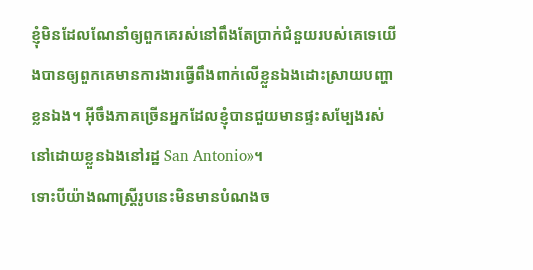ខ្ញុំមិនដែលណែនាំឲ្យពួកគេរស់នៅពឹងតែប្រាក់ជំនួយរបស់គេទេយើងបានឲ្យពួកគេមានការងារធ្វើពឹងពាក់លើខ្លួនឯងដោះស្រាយបញ្ហាខ្លនឯង។ អ៊ីចឹងភាគច្រើនអ្នកដែលខ្ញុំបានជួយមានផ្ទះសម្បែងរស់នៅដោយខ្លួនឯងនៅរដ្ឋ San Antonio»។
ទោះបីយ៉ាងណាស្ត្រីរូបនេះមិនមានបំណងច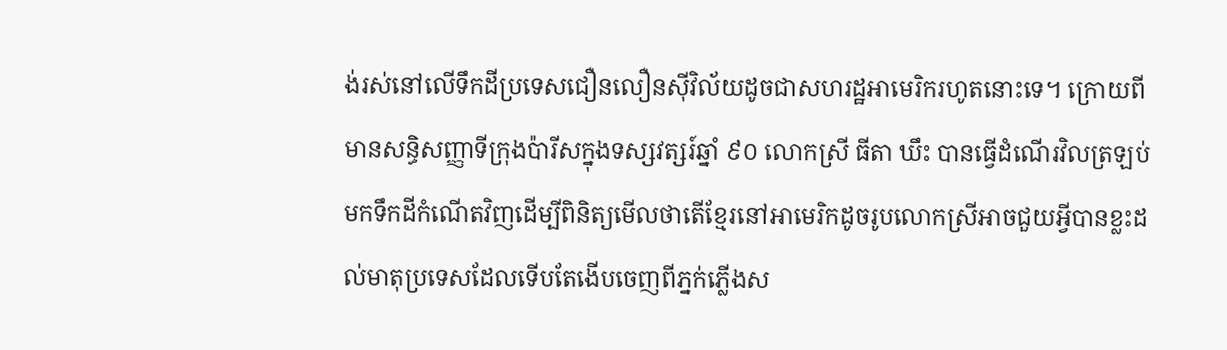ង់រស់នៅលើទឹកដីប្រទេសជឿនលឿនស៊ីវិល័យដូចជាសហរដ្ឋអាមេរិករហូតនោះទេ។ ក្រោយពីមានសន្ធិសញ្ញាទីក្រុងប៉ារីសក្នុងទស្សវត្សរ៍ឆ្នាំ ៩០ លោកស្រី ធីតា ឃឹះ បានធ្វើដំណើរវិលត្រឡប់មកទឹកដីកំណើតវិញដើម្បីពិនិត្យមើលថាតើខ្មែរនៅអាមេរិកដូចរូបលោកស្រីអាចជួយអ្វីបានខ្លះដល់មាតុប្រទេសដែលទើបតែងើបចេញពីភ្នក់ភ្លើងស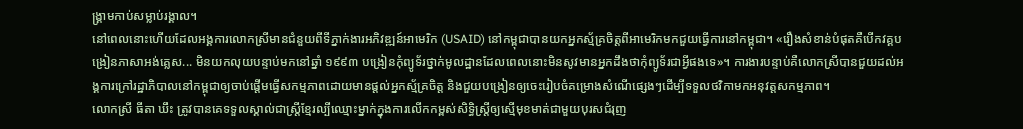ង្គ្រាមកាប់សម្លាប់រង្គាល។
នៅពេលនោះហើយដែលអង្គការលោកស្រីមានជំនួយពីទីភ្នាក់ងារអភិវឌ្ឍន៍អាមេរិក (USAID) នៅកម្ពុជាបានយកអ្នកស្ម័គ្រចិត្តពីអាមេរិកមកជួយធ្វើការនៅកម្ពុជា។ «រឿងសំខាន់បំផុតគឺបើកវគ្គបង្រៀនភាសាអង់គ្លេស... មិនយកលុយបន្ទាប់មកនៅឆ្នាំ ១៩៩៣ បង្រៀនកុំព្យូទ័រថ្នាក់មូលដ្ឋានដែលពេលនោះមិនសូវមានអ្នកដឹងថាកុំព្យូទ័រជាអ្វីផងទេ»។ ការងារបន្ទាប់គឺលោកស្រីបានជួយដល់អង្គការក្រៅរដ្ឋាភិបាលនៅកម្ពុជាឲ្យចាប់ផ្តើមធ្វើសកម្មភាពដោយមានផ្តល់អ្នកស្ម័គ្រចិត្ត និងជួយបង្រៀនឲ្យចេះរៀបចំគម្រោងសំណើផ្សេងៗដើម្បីទទួលថវិកាមកអនុវត្តសកម្មភាព។
លោកស្រី ធីតា ឃឹះ ត្រូវបានគេទទួលស្គាល់ជាស្ត្រីខ្មែរល្បីឈ្មោះម្នាក់ក្នុងការលើកកម្ពស់សិទ្ធិស្ត្រីឲ្យស្មើមុខមាត់ជាមួយបុរសជំរុញ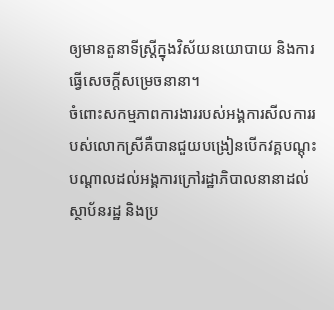ឲ្យមានតួនាទីស្ត្រីក្នុងវិស័យនយោបាយ និងការធ្វើសេចក្តីសម្រេចនានា។
ចំពោះសកម្មភាពការងាររបស់អង្គការសីលការរបស់លោកស្រីគឺបានជួយបង្រៀនបើកវគ្គបណ្តុះបណ្តាលដល់អង្គការក្រៅរដ្ឋាភិបាលនានាដល់ស្ថាប័នរដ្ឋ និងប្រ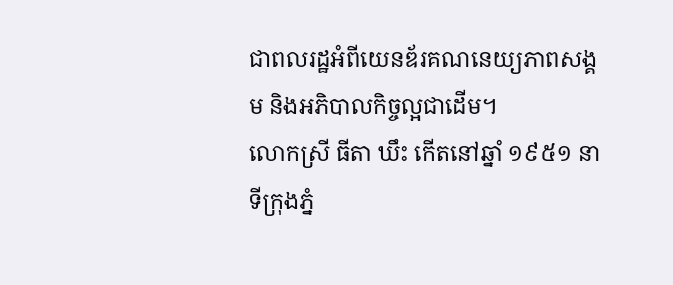ជាពលរដ្ឋអំពីយេនឌ័រគណនេយ្យភាពសង្គម និងអភិបាលកិច្ចល្អជាដើម។
លោកស្រី ធីតា ឃឹះ កើតនៅឆ្នាំ ១៩៥១ នាទីក្រុងភ្នំ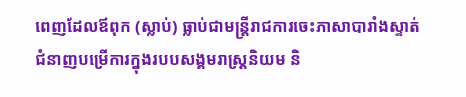ពេញដែលឪពុក (ស្លាប់) ធ្លាប់ជាមន្ត្រីរាជការចេះភាសាបារាំងស្ទាត់ជំនាញបម្រើការក្នុងរបបសង្គមរាស្ត្រនិយម និ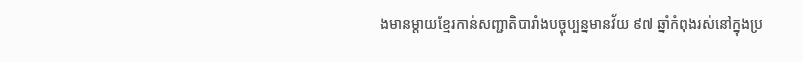ងមានម្តាយខ្មែរកាន់សញ្ជាតិបារាំងបច្ចុប្បន្នមានវ័យ ៩៧ ឆ្នាំកំពុងរស់នៅក្នុងប្រ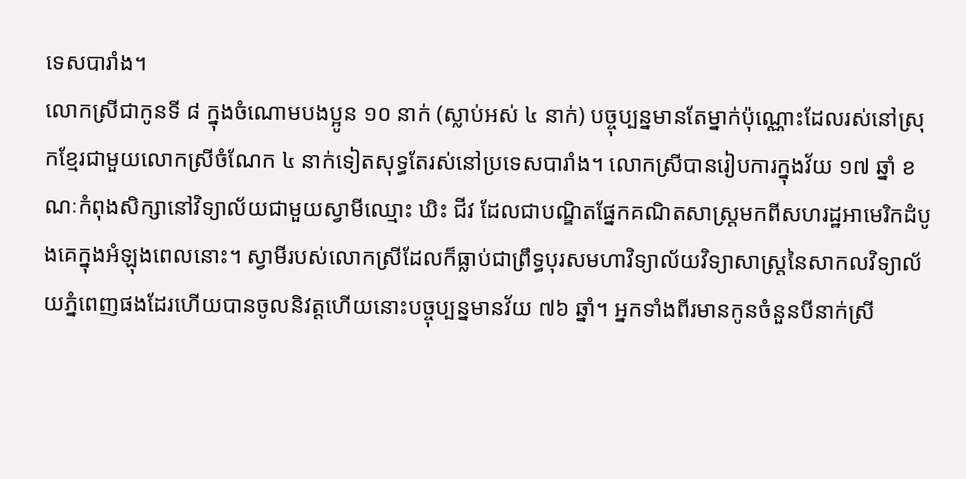ទេសបារាំង។
លោកស្រីជាកូនទី ៨ ក្នុងចំណោមបងប្អូន ១០ នាក់ (ស្លាប់អស់ ៤ នាក់) បច្ចុប្បន្នមានតែម្នាក់ប៉ុណ្ណោះដែលរស់នៅស្រុកខ្មែរជាមួយលោកស្រីចំណែក ៤ នាក់ទៀតសុទ្ធតែរស់នៅប្រទេសបារាំង។ លោកស្រីបានរៀបការក្នុងវ័យ ១៧ ឆ្នាំ ខណៈកំពុងសិក្សានៅវិទ្យាល័យជាមួយស្វាមីឈ្មោះ ឃិះ ជីវ ដែលជាបណ្ឌិតផ្នែកគណិតសាស្ត្រមកពីសហរដ្ឋអាមេរិកដំបូងគេក្នុងអំឡុងពេលនោះ។ ស្វាមីរបស់លោកស្រីដែលក៏ធ្លាប់ជាព្រឹទ្ធបុរសមហាវិទ្យាល័យវិទ្យាសាស្ត្រនៃសាកលវិទ្យាល័យភ្នំពេញផងដែរហើយបានចូលនិវត្តហើយនោះបច្ចុប្បន្នមានវ័យ ៧៦ ឆ្នាំ។ អ្នកទាំងពីរមានកូនចំនួនបីនាក់ស្រី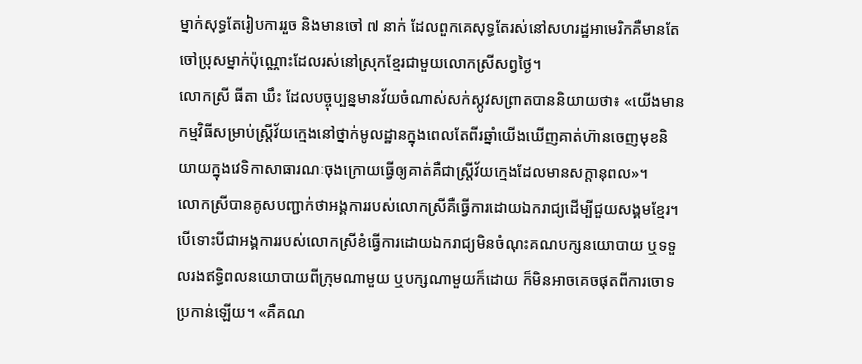ម្នាក់សុទ្ធតែរៀបការរួច និងមានចៅ ៧ នាក់ ដែលពួកគេសុទ្ធតែរស់នៅសហរដ្ឋអាមេរិកគឺមានតែចៅប្រុសម្នាក់ប៉ុណ្ណោះដែលរស់នៅស្រុកខ្មែរជាមួយលោកស្រីសព្វថ្ងៃ។
លោកស្រី ធីតា ឃឹះ ដែលបច្ចុប្បន្នមានវ័យចំណាស់សក់ស្កូវសព្រាតបាននិយាយថា៖ «យើងមានកម្មវិធីសម្រាប់ស្ត្រីវ័យក្មេងនៅថ្នាក់មូលដ្ឋានក្នុងពេលតែពីរឆ្នាំយើងឃើញគាត់ហ៊ានចេញមុខនិយាយក្នុងវេទិកាសាធារណៈចុងក្រោយធ្វើឲ្យគាត់គឺជាស្ត្រីវ័យក្មេងដែលមានសក្តានុពល»។
លោកស្រីបានគូសបញ្ជាក់ថាអង្គការរបស់លោកស្រីគឺធ្វើការដោយឯករាជ្យដើម្បីជួយសង្គមខ្មែរ។ បើទោះបីជាអង្គការរបស់លោកស្រីខំធ្វើការដោយឯករាជ្យមិនចំណុះគណបក្សនយោបាយ ឬទទួលរងឥទ្ធិពលនយោបាយពីក្រុមណាមួយ ឬបក្សណាមួយក៏ដោយ ក៏មិនអាចគេចផុតពីការចោទប្រកាន់ឡើយ។ «គឺគណ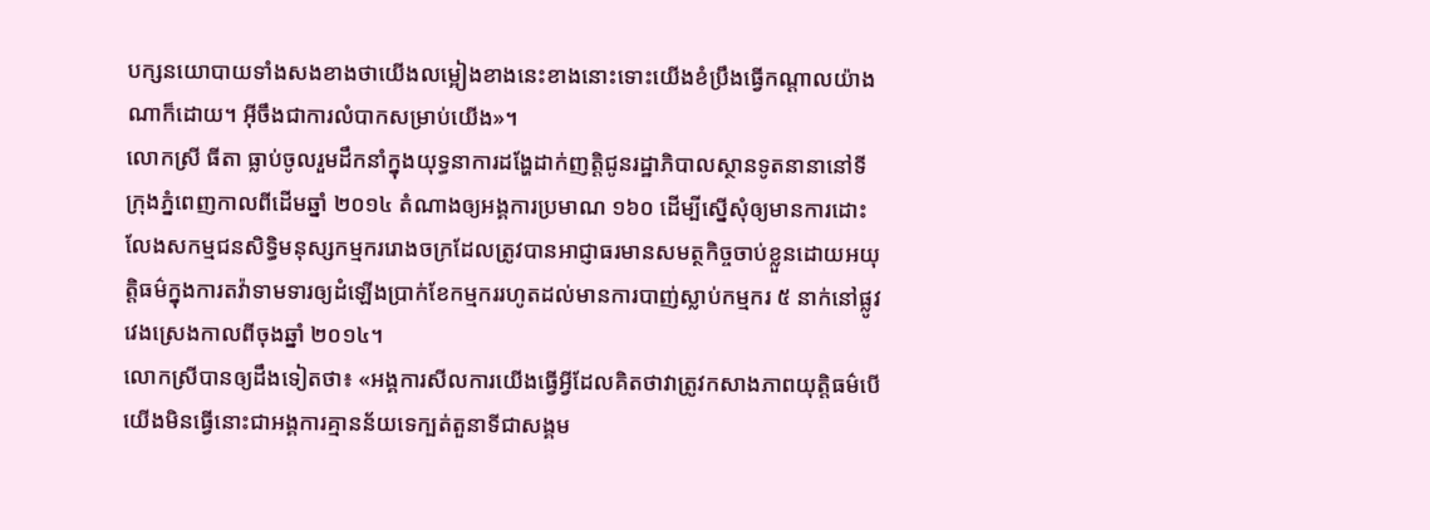បក្សនយោបាយទាំងសងខាងថាយើងលម្អៀងខាងនេះខាងនោះទោះយើងខំប្រឹងធ្វើកណ្តាលយ៉ាងណាក៏ដោយ។ អ៊ីចឹងជាការលំបាកសម្រាប់យើង»។
លោកស្រី ធីតា ធ្លាប់ចូលរួមដឹកនាំក្នុងយុទ្ធនាការដង្ហែដាក់ញត្តិជូនរដ្ឋាភិបាលស្ថានទូតនានានៅទីក្រុងភ្នំពេញកាលពីដើមឆ្នាំ ២០១៤ តំណាងឲ្យអង្គការប្រមាណ ១៦០ ដើម្បីស្នើសុំឲ្យមានការដោះលែងសកម្មជនសិទ្ធិមនុស្សកម្មកររោងចក្រដែលត្រូវបានអាជ្ញាធរមានសមត្ថកិច្ចចាប់ខ្លួនដោយអយុត្តិធម៌ក្នុងការតវ៉ាទាមទារឲ្យដំឡើងប្រាក់ខែកម្មកររហូតដល់មានការបាញ់ស្លាប់កម្មករ ៥ នាក់នៅផ្លូវវេងស្រេងកាលពីចុងឆ្នាំ ២០១៤។
លោកស្រីបានឲ្យដឹងទៀតថា៖ «អង្គការសីលការយើងធ្វើអ្វីដែលគិតថាវាត្រូវកសាងភាពយុត្តិធម៌បើយើងមិនធ្វើនោះជាអង្គការគ្មានន័យទេក្បត់តួនាទីជាសង្គម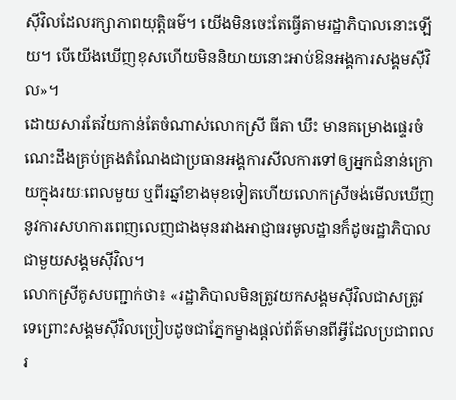ស៊ីវិលដែលរក្សាភាពយុត្តិធម៌។ យើងមិនចេះតែធ្វើតាមរដ្ឋាភិបាលនោះឡើយ។ បើយើងឃើញខុសហើយមិននិយាយនោះអាប់ឱនអង្គការសង្គមស៊ីវិល»។
ដោយសារតែវ័យកាន់តែចំណាស់លោកស្រី ធីតា ឃឹះ មានគម្រោងផ្ទេរចំណេះដឹងគ្រប់គ្រងតំណែងជាប្រធានអង្គការសីលការទៅឲ្យអ្នកជំនាន់ក្រោយក្នុងរយៈពេលមួយ ឬពីរឆ្នាំខាងមុខទៀតហើយលោកស្រីចង់មើលឃើញនូវការសហការពេញលេញជាងមុនរវាងអាជ្ញាធរមូលដ្ឋានក៏ដូចរដ្ឋាភិបាលជាមួយសង្គមស៊ីវិល។
លោកស្រីគូសបញ្ជាក់ថា៖ «រដ្ឋាភិបាលមិនត្រូវយកសង្គមស៊ីវិលជាសត្រូវទេព្រោះសង្គមស៊ីវិលប្រៀបដូចជាភ្នែកម្ខាងផ្តល់ព័ត៌មានពីអ្វីដែលប្រជាពលរ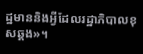ដ្ឋមាននិងអ្វីដែលរដ្ឋាភិបាលខុសឆ្គង»។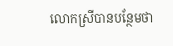លោកស្រីបានបន្ថែមថា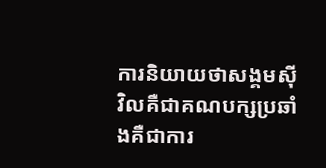ការនិយាយថាសង្គមស៊ីវិលគឺជាគណបក្សប្រឆាំងគឺជាការ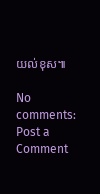យល់ខុស៕

No comments:
Post a Comment